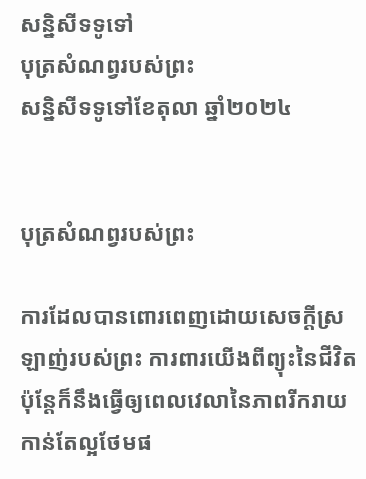សន្និសីទទូទៅ
បុត្រសំណព្វរបស់ព្រះ
សន្និសីទទូទៅខែតុលា ឆ្នាំ២០២៤


បុត្រសំណព្វរបស់ព្រះ

ការដែលបានពោរពេញដោយសេចក្ដីស្រឡាញ់របស់ព្រះ ការពារយើងពីព្យុះនៃជីវិត ប៉ុន្ដែក៏នឹងធ្វើឲ្យពេលវេលានៃភាពរីករាយកាន់តែល្អថែមផ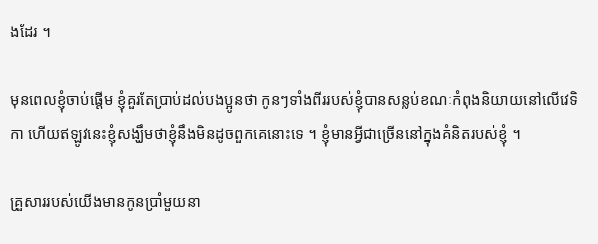ងដែរ ។

មុនពេលខ្ញុំចាប់ផ្ដើម ខ្ញុំគួរតែប្រាប់ដល់បងប្អូនថា កូនៗទាំងពីររបស់ខ្ញុំបានសន្លប់ខណៈកំពុងនិយាយនៅលើវេទិកា ហើយឥឡូវនេះខ្ញុំសង្ឃឹមថាខ្ញុំនឹងមិនដូចពួកគេនោះទេ ។ ខ្ញុំមានអ្វីជាច្រើននៅក្នុងគំនិតរបស់ខ្ញុំ ។

គ្រួសាររបស់យើងមានកូនប្រាំមួយនា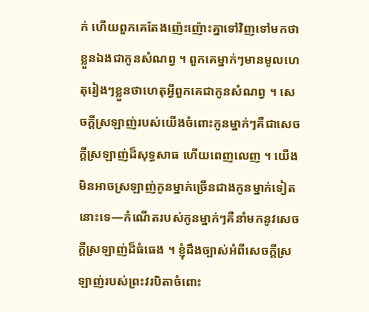ក់ ហើយពួកគេតែងញ៉េះញ៉ោះគ្នាទៅវិញទៅមកថាខ្លួនឯងជាកូនសំណព្វ ។ ពួកគេម្នាក់ៗមានមូលហេតុរៀងៗខ្លួនថាហេតុអ្វីពួកគេជាកូនសំណព្វ ។ សេចក្ដីស្រឡាញ់របស់យើងចំពោះកូនម្នាក់ៗគឺជាសេចក្ដីស្រឡាញ់ដ៏សុទ្ធសាធ ហើយពេញលេញ ។ យើងមិនអាចស្រឡាញ់កូនម្នាក់ច្រើនជាងកូនម្នាក់ទៀតនោះទេ—កំណើតរបស់កូនម្នាក់ៗគឺនាំមកនូវសេចក្ដីស្រឡាញ់ដ៏ធំធេង ។ ខ្ញុំដឹងច្បាស់អំពីសេចក្ដីស្រឡាញ់របស់ព្រះវរបិតាចំពោះ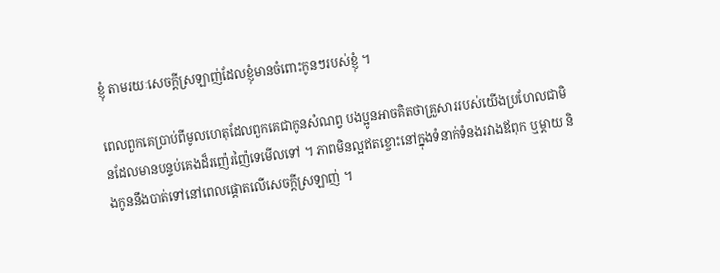ខ្ញុំ តាមរយៈសេចក្ដីស្រឡាញ់ដែលខ្ញុំមានចំពោះកូនៗរបស់ខ្ញុំ ។

ពេលពួកគេប្រាប់ពីមូលហេតុដែលពួកគេជាកូនសំណព្វ បងប្អូនអាចគិតថាគ្រួសាររបស់យើងប្រហែលជាមិនដែលមានបន្ទប់គេងដ៏រញ៉េរញ៉ៃទេមើលទៅ ។ ភាពមិនល្អឥតខ្ចោះនៅក្នុងទំនាក់ទំនងរវាងឪពុក ឬម្ដាយ និងកូននឹងបាត់ទៅនៅពេលផ្ដោតលើសេចក្ដីស្រឡាញ់ ។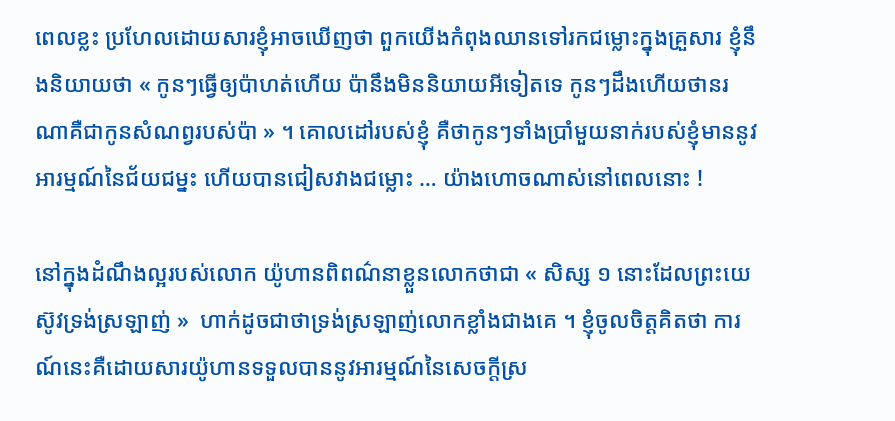ពេលខ្លះ ប្រហែលដោយសារខ្ញុំអាចឃើញថា ពួកយើងកំពុងឈានទៅរកជម្លោះក្នុងគ្រួសារ ខ្ញុំនឹងនិយាយថា « កូនៗធ្វើឲ្យប៉ាហត់ហើយ ប៉ានឹងមិននិយាយអីទៀតទេ កូនៗដឹងហើយថានរណាគឺជាកូនសំណព្វរបស់ប៉ា » ។ គោលដៅរបស់ខ្ញុំ គឺថាកូនៗទាំងប្រាំមួយនាក់របស់ខ្ញុំមាននូវអារម្មណ៍នៃជ័យជម្នះ ហើយបានជៀសវាងជម្លោះ … យ៉ាងហោចណាស់នៅពេលនោះ !

នៅក្នុងដំណឹងល្អរបស់លោក យ៉ូហានពិពណ៌នាខ្លួនលោកថាជា « សិស្ស ១ នោះដែលព្រះយេស៊ូវទ្រង់ស្រឡាញ់ »  ហាក់ដូចជាថាទ្រង់ស្រឡាញ់លោកខ្លាំងជាងគេ ។ ខ្ញុំចូលចិត្ដគិតថា ការណ៍នេះគឺដោយសារយ៉ូហានទទួលបាននូវអារម្មណ៍នៃសេចក្ដីស្រ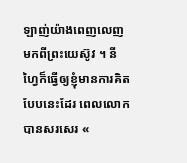ឡាញ់យ៉ាងពេញលេញមកពីព្រះយេស៊ូវ ។ នីហ្វៃក៏ធ្វើឲ្យខ្ញុំមានការគិតបែបនេះដែរ ពេលលោកបានសរសេរ «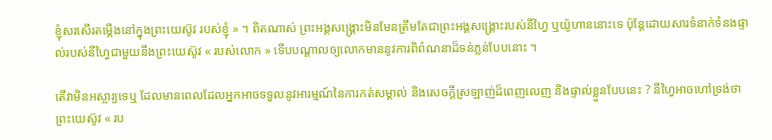ខ្ញុំសរសើរតម្កើងនៅក្នុងព្រះយេស៊ូវ របស់ខ្ញុំ » ។ ពិតណាស់ ព្រះអង្គសង្រ្គោះមិនមែនត្រឹមតែជាព្រះអង្គសង្រ្គោះរបស់នីហ្វៃ ឬយ៉ូហាននោះទេ ប៉ុន្ដែដោយសារទំនាក់ទំនងផ្ទាល់របស់នីហ្វៃជាមួយនឹងព្រះយេស៊ូវ « របស់លោក » ទើបបណ្ដាលឲ្យលោកមាននូវការពិព៌ណនាដ៏ទន់ភ្លន់បែបនោះ ។

តើវាមិនអស្ចារ្យទេឬ ដែលមានពេលដែលអ្នកអាចទទួលនូវអារម្មណ៍នៃការកត់សម្គាល់ និងសេចក្ដីស្រឡាញ់ដ៏ពេញលេញ និងផ្ទាល់ខ្លួនបែបនេះ ? នីហ្វៃអាចហៅទ្រង់ថាព្រះយេស៊ូវ « រប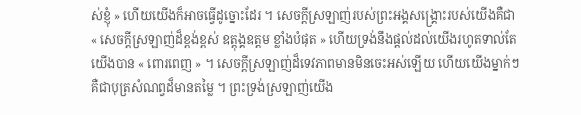ស់ខ្ញុំ » ហើយយើងក៏អាចធ្វើដូច្នោះដែរ ។ សេចក្ដីស្រឡាញ់របស់ព្រះអង្គសង្រ្គោះរបស់យើងគឺជា « សេចក្ដីស្រឡាញ់ដ៏ខ្ពង់ខ្ពស់ ឧត្ដុង្គឧត្ដម ខ្លាំងបំផុត » ហើយទ្រង់នឹងផ្ដល់ដល់យើងរហូតទាល់តែយើងបាន « ពោរពេញ » ។ សេចក្ដីស្រឡាញ់ដ៏ទេវភាពមានមិនចេះអស់ឡើយ ហើយយើងម្នាក់ៗគឺជាបុត្រសំណព្វដ៏មានតម្លៃ ។ ព្រះទ្រង់ស្រឡាញ់យើង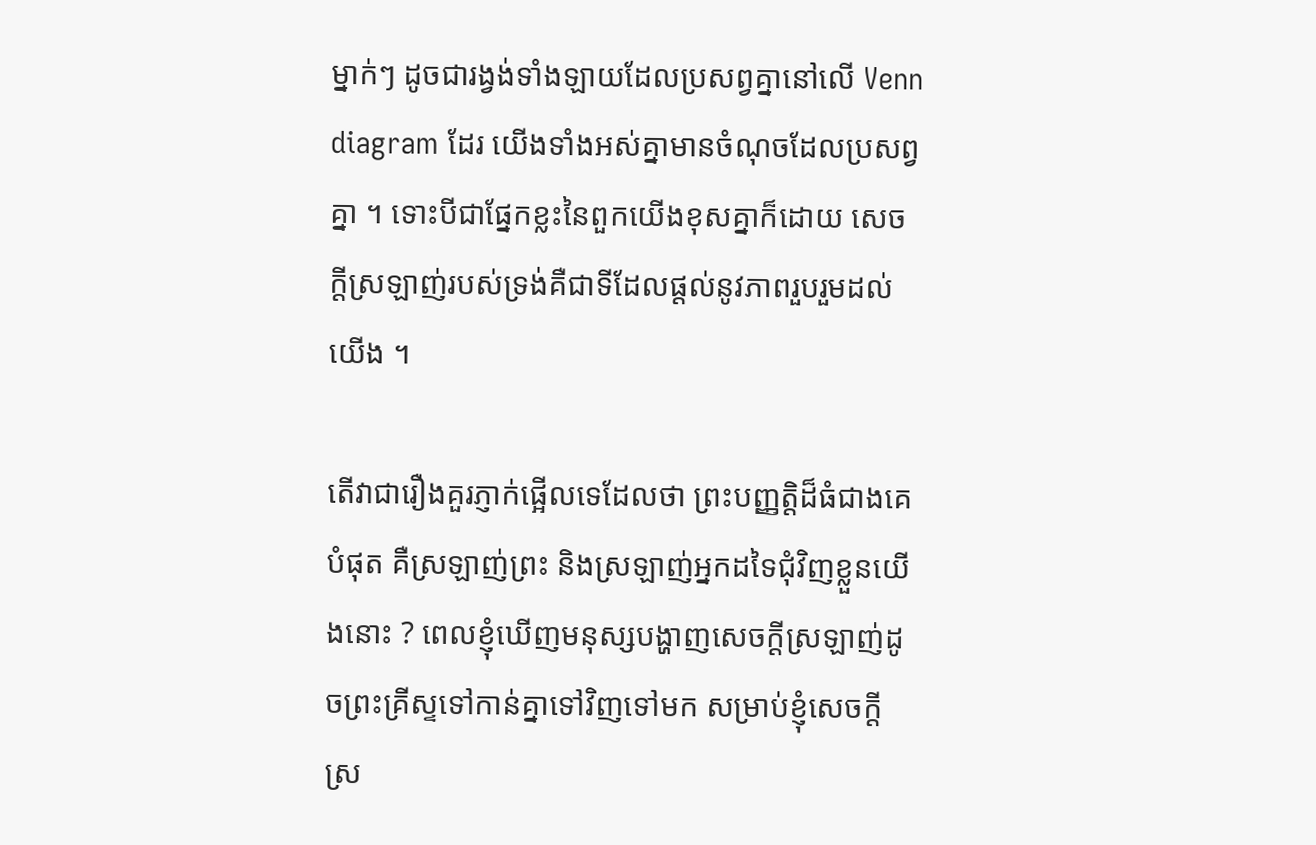ម្នាក់ៗ ដូចជារង្វង់ទាំងឡាយដែលប្រសព្វគ្នានៅលើ Venn diagram ដែរ យើងទាំងអស់គ្នាមានចំណុចដែលប្រសព្វគ្នា ។ ទោះបីជាផ្នែកខ្លះនៃពួកយើងខុសគ្នាក៏ដោយ សេចក្ដីស្រឡាញ់របស់ទ្រង់គឺជាទីដែលផ្ដល់នូវភាពរួបរួមដល់យើង ។

តើវាជារឿងគួរភ្ញាក់ផ្អើលទេដែលថា ព្រះបញ្ញត្តិដ៏ធំជាងគេបំផុត គឺស្រឡាញ់ព្រះ និងស្រឡាញ់អ្នកដទៃជុំវិញខ្លួនយើងនោះ ? ពេលខ្ញុំឃើញមនុស្សបង្ហាញសេចក្ដីស្រឡាញ់ដូចព្រះគ្រីស្ទទៅកាន់គ្នាទៅវិញទៅមក សម្រាប់ខ្ញុំសេចក្ដីស្រ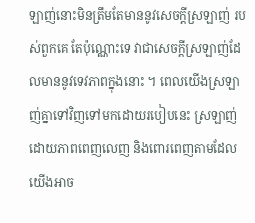ឡាញ់នោះមិនត្រឹមតែមាននូវសេចក្ដីស្រឡាញ់ របស់ពួកគេ តែប៉ុណ្ណោះទេ វាជាសេចក្ដីស្រឡាញ់ដែលមាននូវទេវភាពក្នុងនោះ ។ ពេលយើងស្រឡាញ់គ្នាទៅវិញទៅមកដោយរបៀបនេះ ស្រឡាញ់ដោយភាពពេញលេញ និងពោរពេញតាមដែលយើងអាច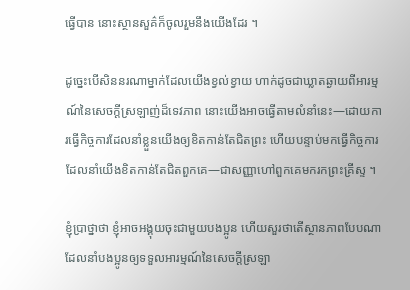ធ្វើបាន នោះស្ថានសួគ៌ក៏ចូលរួមនឹងយើងដែរ ។

ដូច្នេះបើសិននរណាម្នាក់ដែលយើងខ្វល់ខ្វាយ ហាក់ដូចជាឃ្លាតឆ្ងាយពីអារម្មណ៍នៃសេចក្ដីស្រឡាញ់ដ៏ទេវភាព នោះយើងអាចធ្វើតាមលំនាំនេះ—ដោយការធ្វើកិច្ចការដែលនាំខ្លួនយើងឲ្យខិតកាន់តែជិតព្រះ ហើយបន្ទាប់មកធ្វើកិច្ចការដែលនាំយើងខិតកាន់តែជិតពួកគេ—ជាសញ្ញាហៅពួកគេមករកព្រះគ្រីស្ទ ។

ខ្ញុំប្រាថ្នាថា ខ្ញុំអាចអង្គុយចុះជាមួយបងប្អូន ហើយសួរថាតើស្ថានភាពបែបណាដែលនាំបងប្អូនឲ្យទទួលអារម្មណ៍នៃសេចក្ដីស្រឡា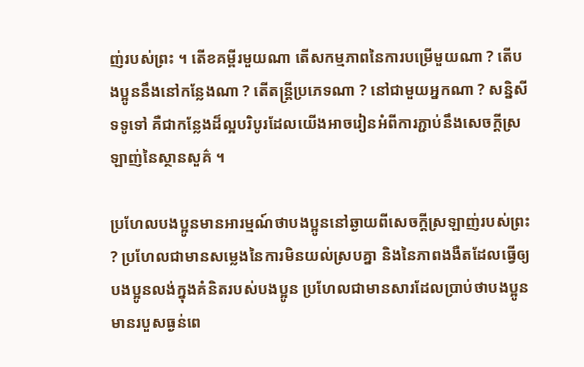ញ់របស់ព្រះ ។ តើខគម្ពីរមួយណា តើសកម្មភាពនៃការបម្រើមួយណា ? តើបងប្អូននឹងនៅកន្លែងណា ? តើតន្ដ្រីប្រភេទណា ? នៅជាមួយអ្នកណា ? សន្និសីទទូទៅ គឺជាកន្លែងដ៏ល្អបរិបូរដែលយើងអាចរៀនអំពីការភ្ជាប់នឹងសេចក្ដីស្រឡាញ់នៃស្ថានសួគ៌ ។

ប្រហែលបងប្អូនមានអារម្មណ៍ថាបងប្អូននៅឆ្ងាយពីសេចក្ដីស្រឡាញ់របស់ព្រះ ? ប្រហែលជាមានសម្លេងនៃការមិនយល់ស្របគ្នា និងនៃភាពងងឺតដែលធ្វើឲ្យបងប្អូនលង់ក្នុងគំនិតរបស់បងប្អូន ប្រហែលជាមានសារដែលប្រាប់ថាបងប្អូនមានរបួសធ្ងន់ពេ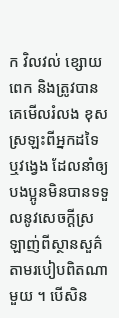ក វិលវល់ ខ្សោយពេក និងត្រូវបានគេមើលរំលង ខុសស្រឡះពីអ្នកដទៃ ឬវង្វេង ដែលនាំឲ្យបងប្អូនមិនបានទទួលនូវសេចក្ដីស្រឡាញ់ពីស្ថានសួគ៌តាមរបៀបពិតណាមួយ ។ បើសិន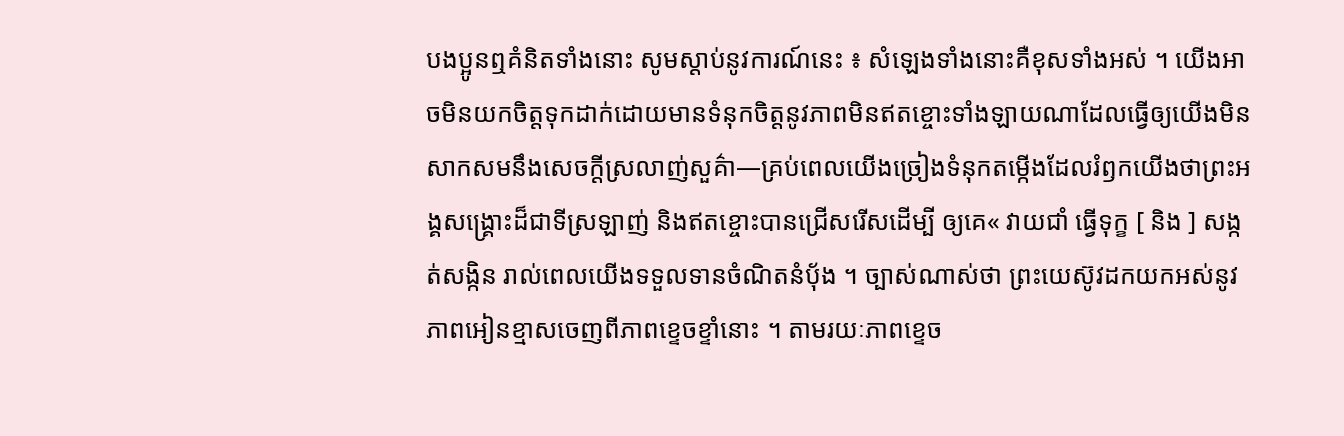បងប្អូនឮគំនិតទាំងនោះ សូមស្ដាប់នូវការណ៍នេះ ៖ សំឡេងទាំងនោះគឺខុសទាំងអស់ ។ យើងអាចមិនយកចិត្តទុកដាក់ដោយមានទំនុកចិត្តនូវភាពមិនឥតខ្ចោះទាំងឡាយណាដែលធ្វើឲ្យយើងមិនសាកសមនឹងសេចក្ដីស្រលាញ់សួគ៌ា—គ្រប់ពេលយើងច្រៀងទំនុកតម្កើងដែលរំឭកយើងថាព្រះអង្គសង្គ្រោះដ៏ជាទីស្រឡាញ់ និងឥតខ្ចោះបានជ្រើសរើសដើម្បី ឲ្យគេ« វាយជាំ ធ្វើទុក្ខ [ និង ] សង្កត់សង្កិន រាល់ពេលយើងទទួលទានចំណិតនំបុ័ង ។ ច្បាស់ណាស់ថា ព្រះយេស៊ូវដកយកអស់នូវភាពអៀនខ្មាសចេញពីភាពខ្ទេចខ្ទាំនោះ ។ តាមរយៈភាពខ្ទេច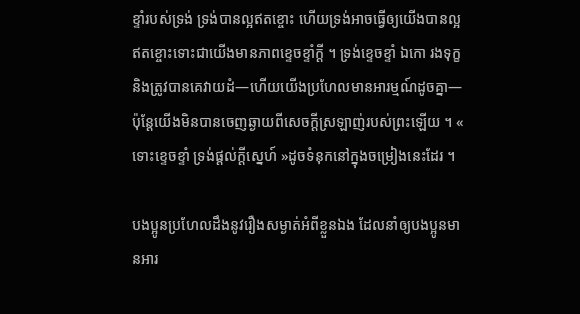ខ្ទាំរបស់ទ្រង់ ទ្រង់បានល្អឥតខ្ចោះ ហើយទ្រង់អាចធ្វើឲ្យយើងបានល្អឥតខ្ចោះទោះជាយើងមានភាពខ្ទេចខ្ទាំក្ដី ។ ទ្រង់ខ្ទេចខ្ទាំ ឯកោ រងទុក្ខ និងត្រូវបានគេវាយដំ—ហើយយើងប្រហែលមានអារម្មណ៍ដូចគ្នា—ប៉ុន្ដែយើងមិនបានចេញឆ្ងាយពីសេចក្ដីស្រឡាញ់របស់ព្រះឡើយ ។ « ទោះខ្ទេចខ្ទាំ ទ្រង់ផ្ដល់ក្ដីស្នេហ៍ »ដូចទំនុកនៅក្នុងចម្រៀងនេះដែរ ។

បងប្អូនប្រហែលដឹងនូវរឿងសម្ងាត់អំពីខ្លួនឯង ដែលនាំឲ្យបងប្អូនមានអារ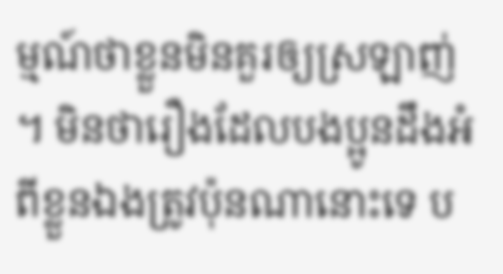ម្មណ៍ថាខ្លួនមិនគួរឲ្យស្រឡាញ់ ។ មិនថារឿងដែលបងប្អូនដឹងអំពីខ្លួនឯងត្រូវប៉ុនណានោះទេ ប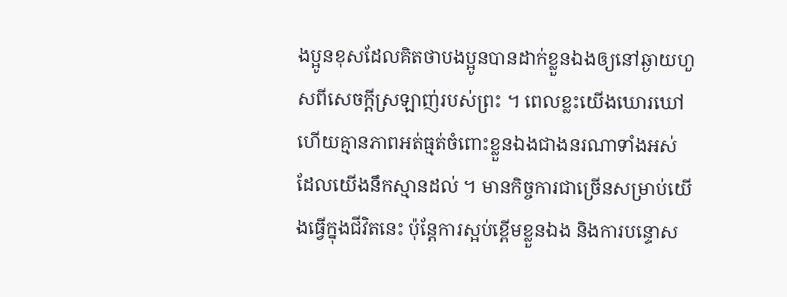ងប្អូនខុសដែលគិតថាបងប្អូនបានដាក់ខ្លួនឯងឲ្យនៅឆ្ងាយហួសពីសេចក្ដីស្រឡាញ់របស់ព្រះ ។ ពេលខ្លះយើងឃោរឃៅ ហើយគ្មានភាពអត់ធ្មត់ចំពោះខ្លួនឯងជាងនរណាទាំងអស់ ដែលយើងនឹកស្មានដល់ ។ មានកិច្ចការជាច្រើនសម្រាប់យើងធ្វើក្នុងជីវិតនេះ ប៉ុន្ដែការស្អប់ខ្ពើមខ្លួនឯង និងការបន្ទោស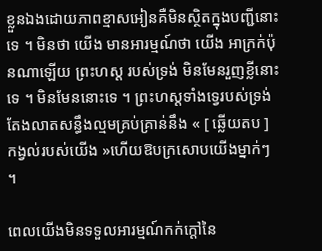ខ្លួនឯងដោយភាពខ្មាសអៀនគឺមិនស្ថិតក្នុងបញ្ជីនោះទេ ។ មិនថា យើង មានអារម្មណ៍ថា យើង អាក្រក់ប៉ុនណាឡើយ ព្រះហស្ដ របស់ទ្រង់ មិនមែនរួញខ្លីនោះទេ ។ មិនមែននោះទេ ។ ព្រះហស្ដទាំងទ្វេរបស់ទ្រង់តែងលាតសន្ធឹងល្មមគ្រប់គ្រាន់នឹង « [ ឆ្លើយតប ] កង្វល់របស់យើង »ហើយឱបក្រសោបយើងម្នាក់ៗ ។

ពេលយើងមិនទទួលអារម្មណ៍កក់ក្ដៅនៃ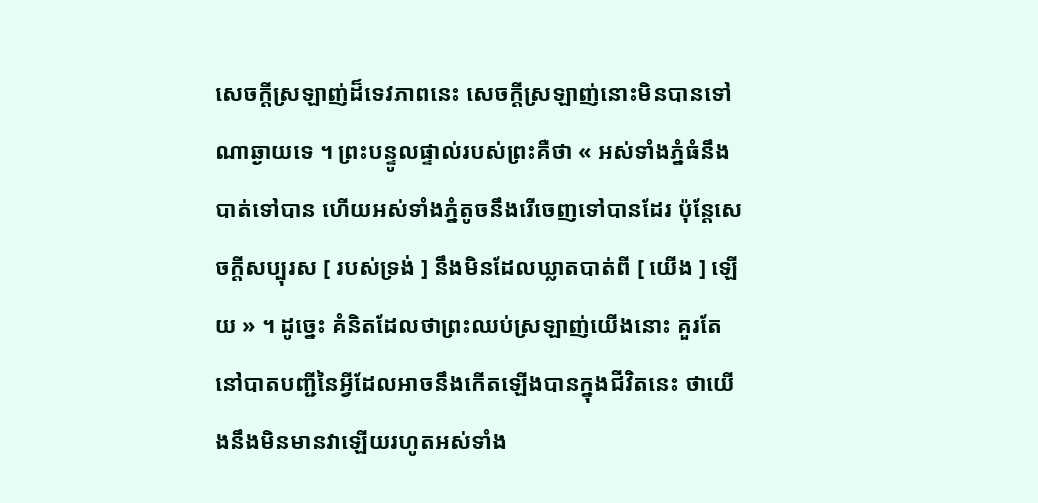សេចក្ដីស្រឡាញ់ដ៏ទេវភាពនេះ សេចក្ដីស្រឡាញ់នោះមិនបានទៅណាឆ្ងាយទេ ។ ព្រះបន្ទូលផ្ទាល់របស់ព្រះគឺថា « អស់ទាំងភ្នំធំនឹងបាត់ទៅបាន ហើយអស់ទាំងភ្នំតូចនឹងរើចេញទៅបានដែរ ប៉ុន្ដែសេចក្ដីសប្បុរស [ របស់ទ្រង់ ] នឹងមិនដែលឃ្លាតបាត់ពី [ យើង ] ឡើយ » ។ ដូច្នេះ គំនិតដែលថាព្រះឈប់ស្រឡាញ់យើងនោះ គួរតែនៅបាតបញ្ជីនៃអ្វីដែលអាចនឹងកើតឡើងបានក្នុងជីវិតនេះ ថាយើងនឹងមិនមានវាឡើយរហូតអស់ទាំង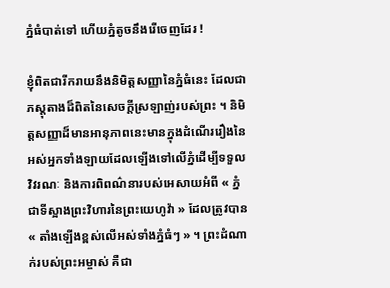ភ្នំធំបាត់ទៅ ហើយភ្នំតូចនឹងរើចេញដែរ !

ខ្ញុំពិតជារីករាយនឹងនិមិត្ដសញ្ញានៃភ្នំធំនេះ ដែលជាភស្ដុតាងដ៏ពិតនៃសេចក្ដីស្រឡាញ់របស់ព្រះ ។ និមិត្ដសញ្ញាដ៏មានអានុភាពនេះមានក្នុងដំណើររឿងនៃអស់អ្នកទាំងឡាយដែលឡើងទៅលើភ្នំដើម្បីទទួលវិវរណៈ និងការពិពណ៌នារបស់អេសាយអំពី « ភ្នំជាទីស្អាងព្រះវិហារនៃព្រះយេហូវ៉ា » ដែលត្រូវបាន « តាំងឡើងខ្ពស់លើអស់ទាំងភ្នំធំៗ » ។ ព្រះដំណាក់របស់ព្រះអម្ចាស់ គឺជា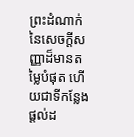ព្រះដំណាក់នៃសេចក្ដីសញ្ញាដ៏មានតម្លៃបំផុត ហើយជាទីកន្លែងផ្ដល់ដ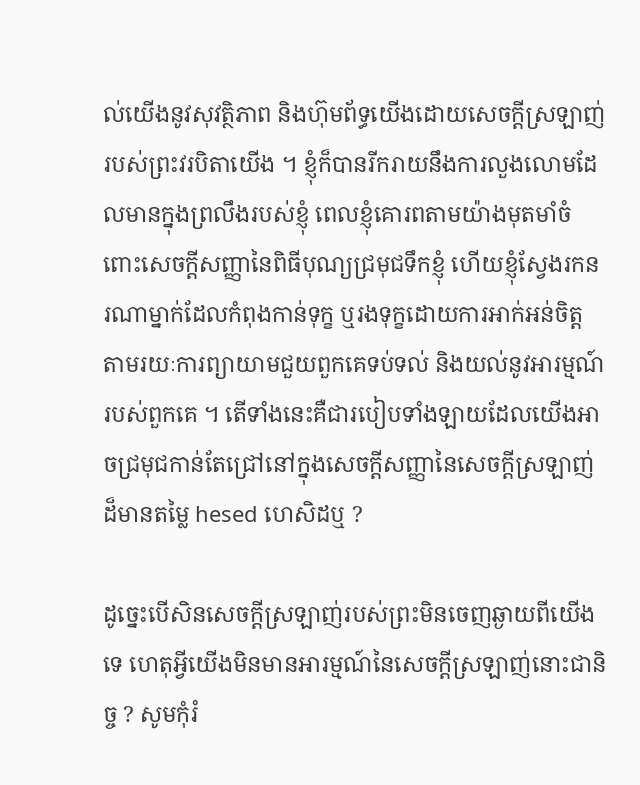ល់យើងនូវសុវត្ថិភាព និងហ៊ុមព័ទ្ធយើងដោយសេចក្ដីស្រឡាញ់របស់ព្រះវរបិតាយើង ។ ខ្ញុំក៏បានរីករាយនឹងការលួងលោមដែលមានក្នុងព្រលឹងរបស់ខ្ញុំ ពេលខ្ញុំគោរពតាមយ៉ាងមុតមាំចំពោះសេចក្ដីសញ្ញានៃពិធីបុណ្យជ្រមុជទឹកខ្ញុំ ហើយខ្ញុំស្វែងរកនរណាម្នាក់ដែលកំពុងកាន់ទុក្ខ ឬរងទុក្ខដោយការអាក់អន់ចិត្ដ តាមរយៈការព្យាយាមជួយពួកគេទប់ទល់ និងយល់នូវអារម្មណ៍របស់ពួកគេ ។ តើទាំងនេះគឺជារបៀបទាំងឡាយដែលយើងអាចជ្រមុជកាន់តែជ្រៅនៅក្នុងសេចក្ដីសញ្ញានៃសេចក្ដីស្រឡាញ់ដ៏មានតម្លៃ hesed ហេសិដឬ ?

ដូច្នេះបើសិនសេចក្ដីស្រឡាញ់របស់ព្រះមិនចេញឆ្ងាយពីយើងទេ ហេតុអ្វីយើងមិនមានអារម្មណ៍នៃសេចក្ដីស្រឡាញ់នោះជានិច្ច ? សូមកុំរំ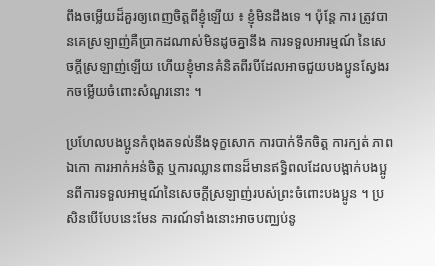ពឹងចម្លើយដ៏គួរឲ្យពេញចិត្ដពីខ្ញុំឡើយ ៖ ខ្ញុំមិនដឹងទេ ។ ប៉ុន្ដែ ការ ត្រូវបានគេស្រឡាញ់គឺប្រាកដណាស់មិនដូចគ្នានឹង ការទទួលអារម្មណ៍ នៃសេចក្ដីស្រឡាញ់ឡើយ ហើយខ្ញុំមានគំនិតពីរបីដែលអាចជួយបងប្អូនស្វែងរកចម្លើយចំពោះសំណួរនោះ ។

ប្រហែលបងប្អូនកំពុងតទល់នឹងទុក្ខសោក ការបាក់ទឹកចិត្ដ ការក្បត់ ភាពឯកោ ការអាក់អន់ចិត្ដ ឬការឈ្លានពានដ៏មានឥទ្ធិពលដែលបង្អាក់បងប្អូនពីការទទួលអាម្មណ៍នៃសេចក្ដីស្រឡាញ់របស់ព្រះចំពោះបងប្អូន ។ ប្រសិនបើបែបនេះមែន ការណ៍ទាំងនោះអាចបញ្ឈប់នូ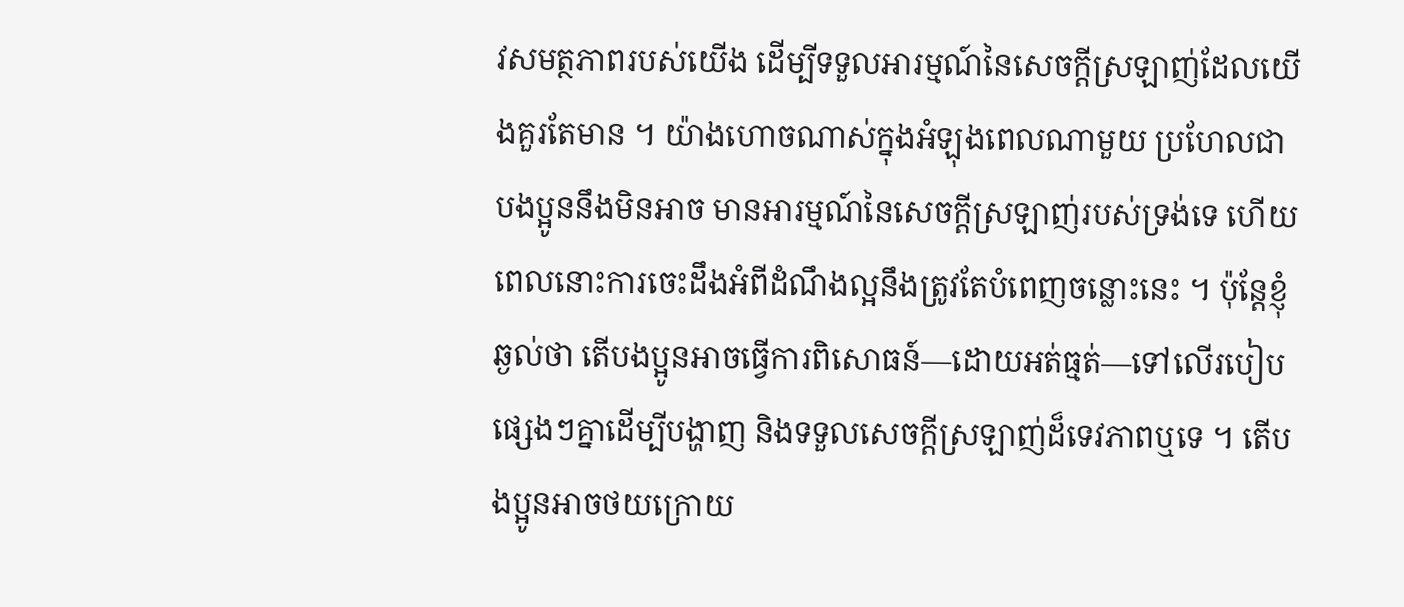វសមត្ថភាពរបស់យើង ដើម្បីទទួលអារម្មណ៍នៃសេចក្ដីស្រឡាញ់ដែលយើងគួរតែមាន ។ យ៉ាងហោចណាស់ក្នុងអំឡុងពេលណាមួយ ប្រហែលជាបងប្អូននឹងមិនអាច មានអារម្មណ៍នៃសេចក្ដីស្រឡាញ់របស់ទ្រង់ទេ ហើយពេលនោះការចេះដឹងអំពីដំណឹងល្អនឹងត្រូវតែបំពេញចន្លោះនេះ ។ ប៉ុន្ដែខ្ញុំឆ្ងល់ថា តើបងប្អូនអាចធ្វើការពិសោធន៍—ដោយអត់ធ្មត់—ទៅលើរបៀបផ្សេងៗគ្នាដើម្បីបង្ហាញ និងទទួលសេចក្ដីស្រឡាញ់ដ៏ទេវភាពឬទេ ។ តើបងប្អូនអាចថយក្រោយ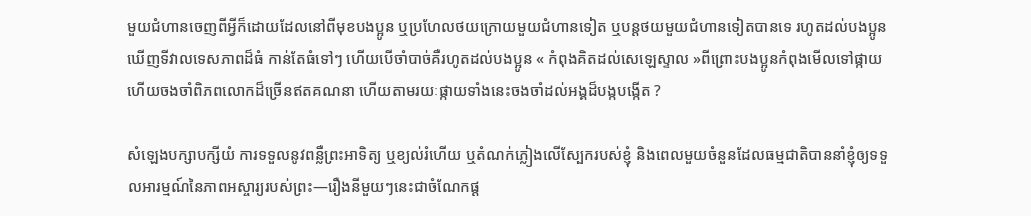មួយជំហានចេញពីអ្វីក៏ដោយដែលនៅពីមុខបងប្អូន ឬប្រហែលថយក្រោយមួយជំហានទៀត ឬបន្ដថយមួយជំហានទៀតបានទេ រហូតដល់បងប្អូនឃើញទីវាលទេសភាពដ៏ធំ កាន់តែធំទៅៗ ហើយបើចាំបាច់គឺរហូតដល់បងប្អូន « កំពុងគិតដល់សេឡេស្ទាល »ពីព្រោះបងប្អូនកំពុងមើលទៅផ្កាយ ហើយចងចាំពិភពលោកដ៏ច្រើនឥតគណនា ហើយតាមរយៈផ្កាយទាំងនេះចងចាំដល់អង្គដ៏បង្កបង្កើត ?

សំឡេងបក្សាបក្សីយំ ការទទួលនូវពន្លឺព្រះអាទិត្យ ឬខ្យល់រំហើយ ឬតំណក់ភ្លៀងលើស្បែករបស់ខ្ញុំ និងពេលមួយចំនួនដែលធម្មជាតិបាននាំខ្ញុំឲ្យទទួលអារម្មណ៍នៃភាពអស្ចារ្យរបស់ព្រះ—រឿងនីមួយៗនេះជាចំណែកផ្ដ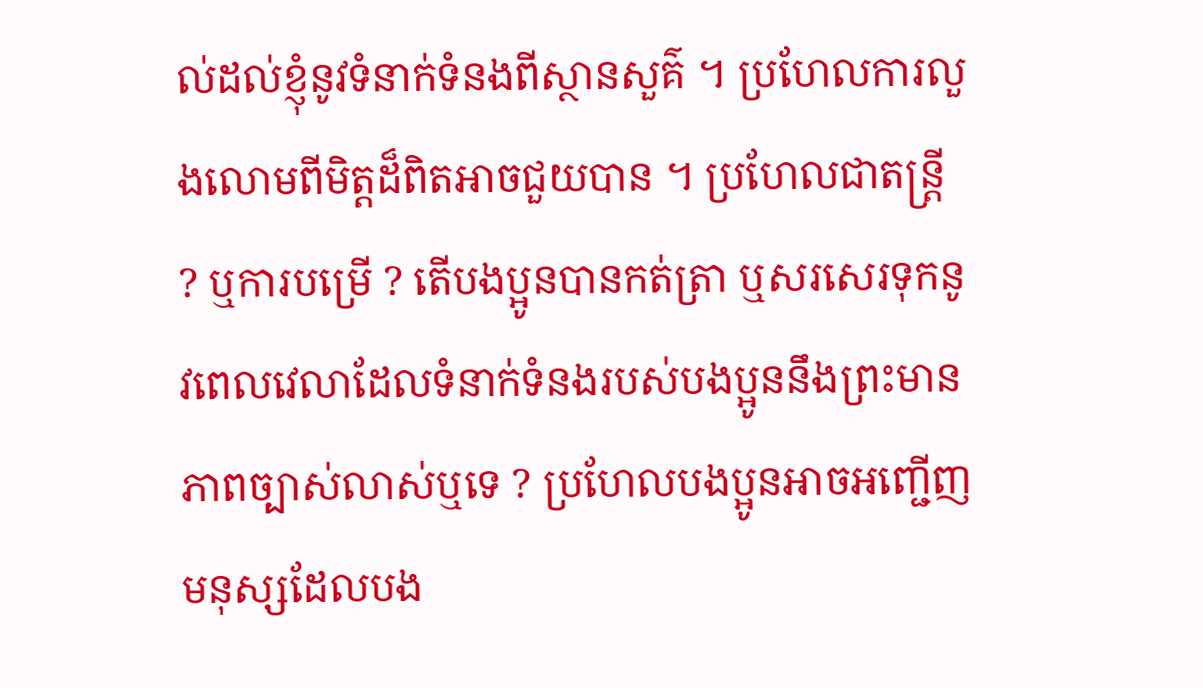ល់ដល់ខ្ញុំនូវទំនាក់ទំនងពីស្ថានសួគ៌ ។ ប្រហែលការលួងលោមពីមិត្ដដ៏ពិតអាចជួយបាន ។ ប្រហែលជាតន្ដ្រី ? ឬការបម្រើ ? តើបងប្អូនបានកត់ត្រា ឬសរសេរទុកនូវពេលវេលាដែលទំនាក់ទំនងរបស់បងប្អូននឹងព្រះមានភាពច្បាស់លាស់ឬទេ ? ប្រហែលបងប្អូនអាចអញ្ជើញមនុស្សដែលបង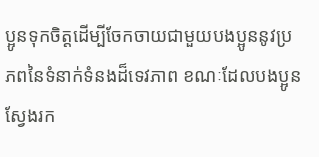ប្អូនទុកចិត្ដដើម្បីចែកចាយជាមួយបងប្អូននូវប្រភពនៃទំនាក់ទំនងដ៏ទេវភាព ខណៈដែលបងប្អូនស្វែងរក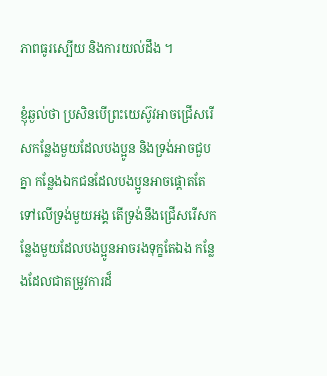ភាពធូរស្បើយ និងការយល់ដឹង ។

ខ្ញុំឆ្ងល់ថា ប្រសិនបើព្រះយេស៊ូវអាចជ្រើសរើសកន្លែងមួយដែលបងប្អូន និងទ្រង់អាចជួបគ្នា កន្លែងឯកជនដែលបងប្អូនអាចផ្ដោតតែទៅលើទ្រង់មួយអង្គ តើទ្រង់នឹងជ្រើសរើសកន្លែងមួយដែលបងប្អូនអាចរងទុក្ខតែឯង កន្លែងដែលជាតម្រូវការដ៏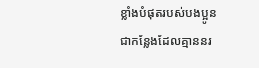ខ្លាំងបំផុតរបស់បងប្អូន ជាកន្លែងដែលគ្មាននរ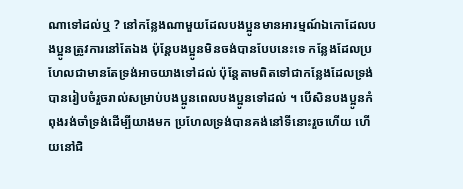ណាទៅដល់ឬ ? នៅកន្លែងណាមួយដែលបងប្អូនមានអារម្មណ៍ឯកោដែលបងប្អូនត្រូវការនៅតែឯង ប៉ុន្ដែបងប្អូនមិនចង់បានបែបនេះទេ កន្លែងដែលប្រហែលជាមានតែទ្រង់អាចយាងទៅដល់ ប៉ុន្ដែតាមពិតទៅជាកន្លែងដែលទ្រង់បានរៀបចំរួចរាល់សម្រាប់បងប្អូនពេលបងប្អូនទៅដល់ ។ បើសិនបងប្អូនកំពុងរង់ចាំទ្រង់ដើម្បីយាងមក ប្រហែលទ្រង់បានគង់នៅទីនោះរួចហើយ ហើយនៅជិ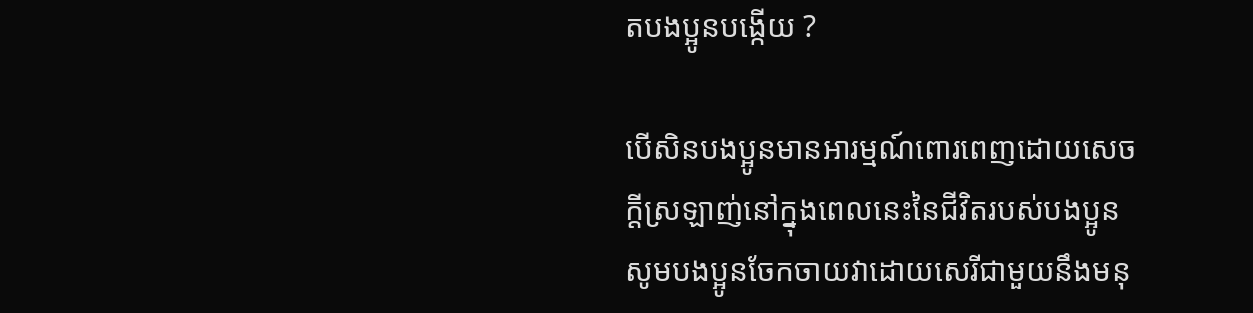តបងប្អូនបង្កើយ ?

បើសិនបងប្អូនមានអារម្មណ៍ពោរពេញដោយសេចក្ដីស្រឡាញ់នៅក្នុងពេលនេះនៃជីវិតរបស់បងប្អូន សូមបងប្អូនចែកចាយវាដោយសេរីជាមួយនឹងមនុ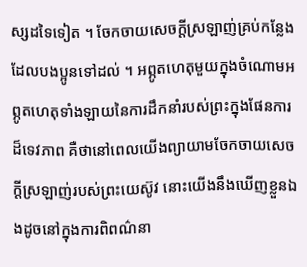ស្សដទៃទៀត ។ ចែកចាយសេចក្ដីស្រឡាញ់គ្រប់កន្លែងដែលបងប្អូនទៅដល់ ។ អព្ភូតហេតុមួយក្នុងចំណោមអព្ភូតហេតុទាំងឡាយនៃការដឹកនាំរបស់ព្រះក្នុងផែនការដ៏ទេវភាព គឺថានៅពេលយើងព្យាយាមចែកចាយសេចក្ដីស្រឡាញ់របស់ព្រះយេស៊ូវ នោះយើងនឹងឃើញខ្លួនឯងដូចនៅក្នុងការពិពណ៌នា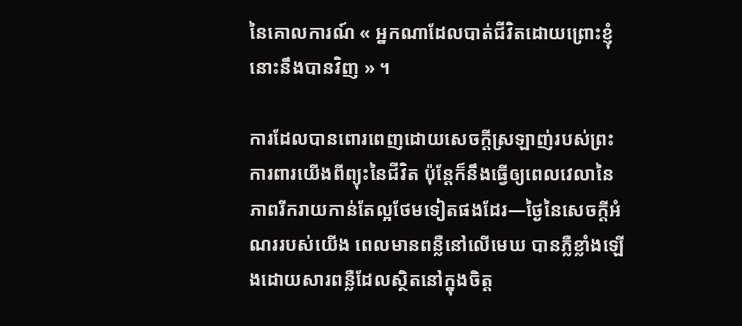នៃគោលការណ៍ « អ្នកណាដែលបាត់ជីវិតដោយព្រោះខ្ញុំ នោះនឹងបានវិញ » ។

ការដែលបានពោរពេញដោយសេចក្ដីស្រឡាញ់របស់ព្រះ ការពារយើងពីព្យុះនៃជីវិត ប៉ុន្ដែក៏នឹងធ្វើឲ្យពេលវេលានៃភាពរីករាយកាន់តែល្អថែមទៀតផងដែរ—ថ្ងៃនៃសេចក្ដីអំណររបស់យើង ពេលមានពន្លឺនៅលើមេឃ បានភ្លឺខ្លាំងឡើងដោយសារពន្លឺដែលស្ថិតនៅក្នុងចិត្ដ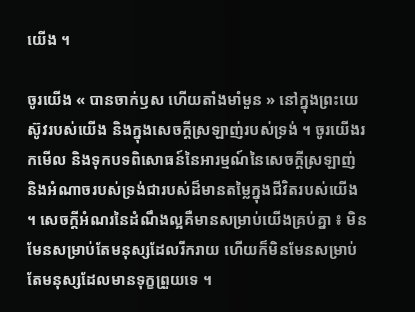យើង ។

ចូរយើង « បានចាក់ឫស ហើយតាំងមាំមួន » នៅក្នុងព្រះយេស៊ូវរបស់យើង និងក្នុងសេចក្ដីស្រឡាញ់របស់ទ្រង់ ។ ចូរយើងរកមើល និងទុកបទពិសោធន៍នៃអារម្មណ៍នៃសេចក្ដីស្រឡាញ់ និងអំណាចរបស់ទ្រង់ជារបស់ដ៏មានតម្លៃក្នុងជីវិតរបស់យើង ។ សេចក្ដីអំណរនៃដំណឹងល្អគឺមានសម្រាប់យើងគ្រប់គ្នា ៖ មិនមែនសម្រាប់តែមនុស្សដែលរីករាយ ហើយក៏មិនមែនសម្រាប់តែមនុស្សដែលមានទុក្ខព្រួយទេ ។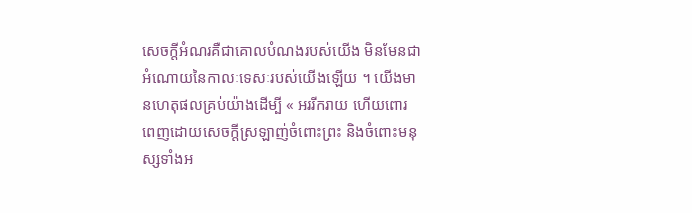សេចក្ដីអំណរគឺជាគោលបំណងរបស់យើង មិនមែនជាអំណោយនៃកាលៈទេសៈរបស់យើងឡើយ ។ យើងមានហេតុផលគ្រប់យ៉ាងដើម្បី « អររីករាយ ហើយពោរពេញដោយសេចក្ដីស្រឡាញ់ចំពោះព្រះ និងចំពោះមនុស្សទាំងអ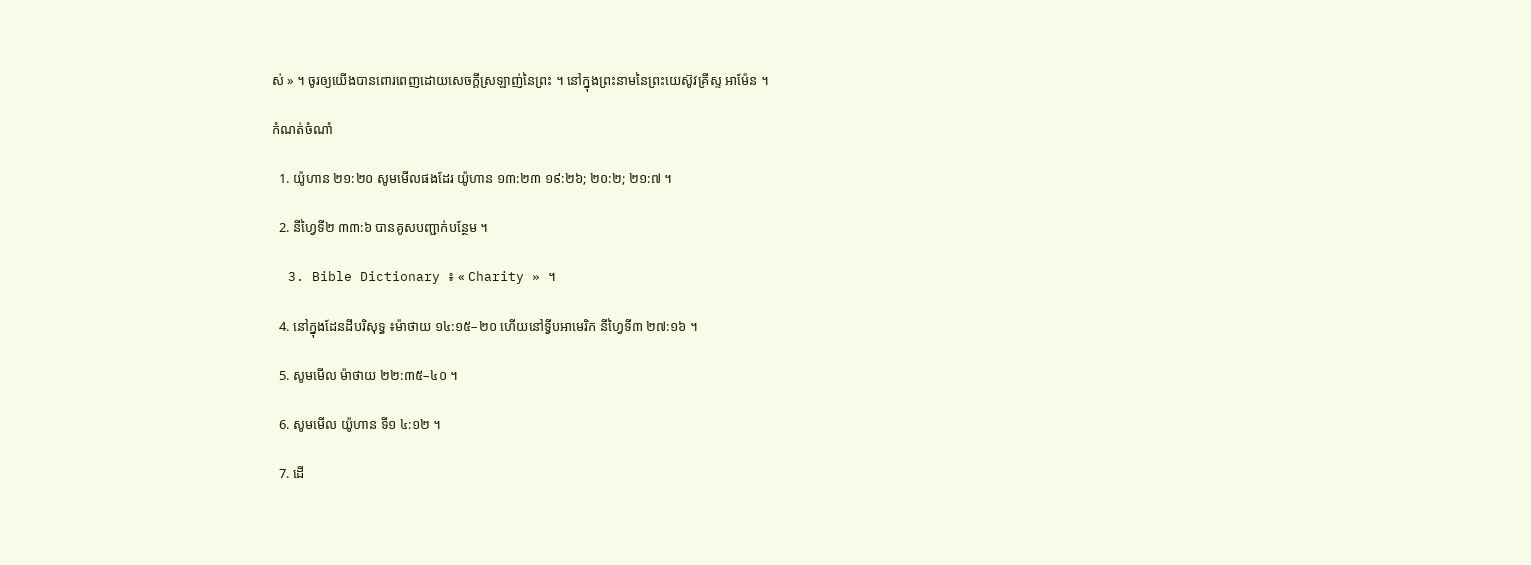ស់ » ។ ចូរឲ្យយើងបានពោរពេញដោយសេចក្ដីស្រឡាញ់នៃព្រះ ។ នៅក្នុងព្រះនាមនៃព្រះយេស៊ូវគ្រីស្ទ អាម៉ែន ។

កំណត់ចំណាំ

  1. យ៉ូហាន ២១:២០ សូមមើលផងដែរ យ៉ូហាន ១៣:២៣ ១៩:២៦; ២០:២; ២១:៧ ។

  2. នីហ្វៃទី២ ៣៣:៦ បានគូសបញ្ជាក់បន្ថែម ។

  3. Bible Dictionary ៖ « Charity » ។

  4. នៅក្នុងដែនដីបរិសុទ្ធ ៖ម៉ាថាយ ១៤:១៥–២០ ហើយនៅទ្វីបអាមេរិក នីហ្វៃទី៣ ២៧:១៦ ។

  5. សូមមើល ម៉ាថាយ ២២:៣៥–៤០ ។

  6. សូមមើល យ៉ូហាន ទី១ ៤:១២ ។

  7. ដើ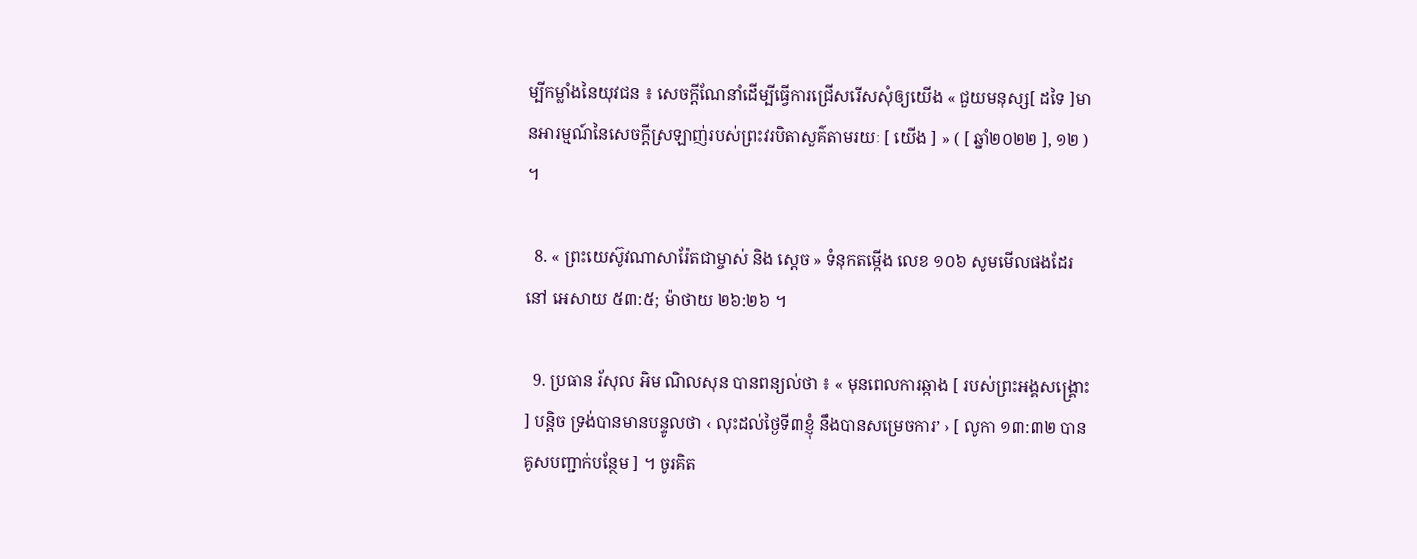ម្បីកម្លាំងនៃយុវជន ៖ សេចក្តីណែនាំដើម្បីធ្វើការជ្រើសរើសសុំឲ្យយើង « ជួយមនុស្ស[ ដទៃ ]មានអារម្មណ៍នៃសេចក្ដីស្រឡាញ់របស់ព្រះវរបិតាសួគ៌តាមរយៈ [ យើង ] » ( [ ឆ្នាំ២០២២ ], ១២ ) ។

  8. « ព្រះយេស៊ូវណាសារ៉ែតជាម្ចាស់ និង ស្ដេច » ទំនុកតម្កើង លេខ ១០៦ សូមមើលផងដែរនៅ អេសាយ ៥៣:៥; ម៉ាថាយ ២៦:២៦ ។

  9. ប្រធាន រ័សុល អិម ណិលសុន បានពន្យល់ថា ៖ « មុនពេលការឆ្កាង [ របស់ព្រះអង្គសង្គ្រោះ ] បន្ដិច ទ្រង់បានមានបន្ទូលថា ‹ លុះដល់ថ្ងៃទី៣ខ្ញុំ នឹងបានសម្រេចការ’ › [ លូកា ១៣:៣២ បានគូសបញ្ជាក់បន្ថែម ] ។ ចូរគិត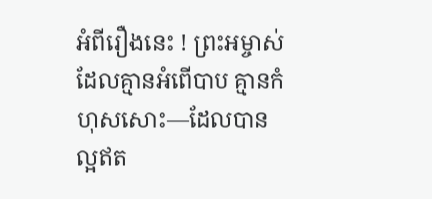អំពីរឿងនេះ ! ព្រះអម្ចាស់ដែលគ្មានអំពើបាប គ្មានកំហុសសោះ—ដែលបានល្អឥត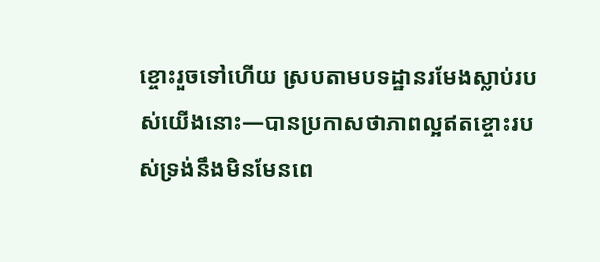ខ្ចោះរួចទៅហើយ ស្របតាមបទដ្ឋានរមែងស្លាប់របស់យើងនោះ—បានប្រកាសថាភាពល្អឥតខ្ចោះរបស់ទ្រង់នឹងមិនមែនពេ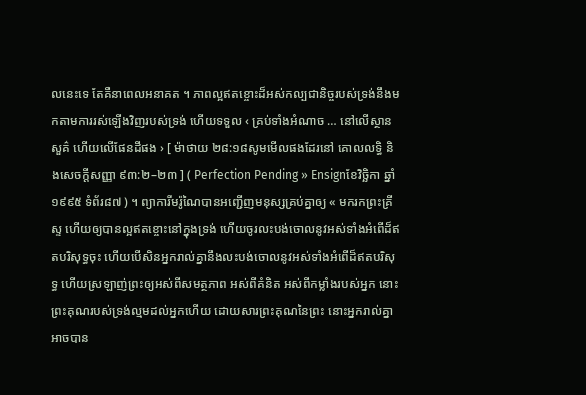លនេះទេ តែគឺនាពេលអនាគត ។ ភាពល្អឥតខ្ចោះដ៏អស់កល្បជានិច្ចរបស់ទ្រង់នឹងមកតាមការរស់ឡើងវិញរបស់ទ្រង់ ហើយទទួល ‹ គ្រប់ទាំងអំណាច … នៅលើស្ថានសួគ៌ ហើយលើផែនដីផង › [ ម៉ាថាយ ២៨:១៨សូមមើលផងដែរនៅ គោលលទ្ធិ និងសេចក្ដីសញ្ញា ៩៣:២–២៣ ] ( Perfection Pending » Ensignខែវិច្ឆិកា ឆ្នាំ១៩៩៥ ទំព័រ៨៧ ) ។ ព្យាការីមរ៉ូណៃបានអញ្ជើញមនុស្សគ្រប់គ្នាឲ្យ « មករកព្រះគ្រីស្ទ ហើយឲ្យបានល្អឥតខ្ចោះនៅក្នុងទ្រង់ ហើយចូរលះបង់ចោលនូវអស់ទាំងអំពើដ៏ឥតបរិសុទ្ធចុះ ហើយបើសិនអ្នករាល់គ្នានឹងលះបង់ចោលនូវអស់ទាំងអំពើដ៏ឥតបរិសុទ្ធ ហើយស្រឡាញ់ព្រះឲ្យអស់ពីសមត្ថភាព អស់ពីគំនិត អស់ពីកម្លាំងរបស់អ្នក នោះព្រះគុណរបស់ទ្រង់ល្មមដល់អ្នកហើយ ដោយសារព្រះគុណនៃព្រះ នោះអ្នករាល់គ្នាអាចបាន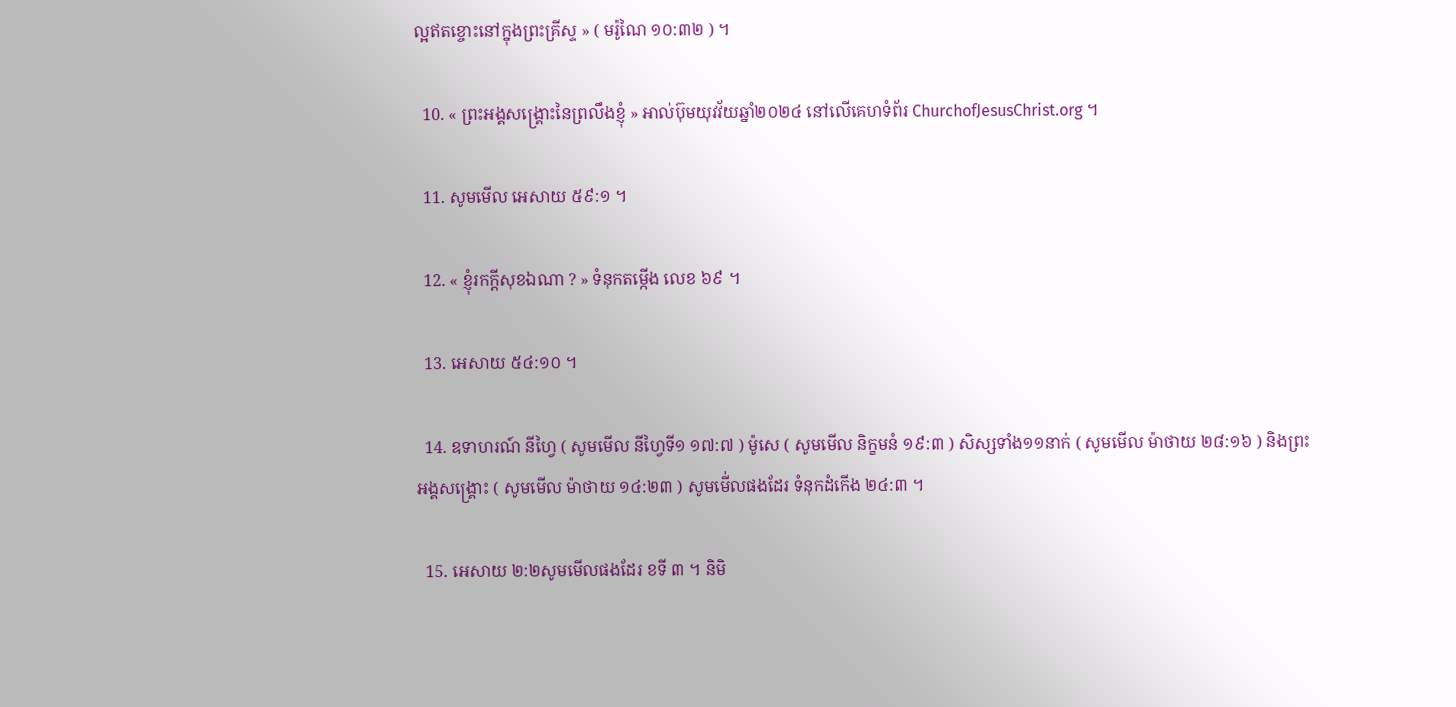ល្អឥតខ្ចោះនៅក្នុងព្រះគ្រីស្ទ » ( មរ៉ូណៃ ១០:៣២ ) ។

  10. « ព្រះអង្គសង្គ្រោះនៃព្រលឹងខ្ញុំ » អាល់ប៊ុមយុវវ័យឆ្នាំ២០២៤ នៅលើគេហទំព័រ ChurchofJesusChrist.org ។

  11. សូមមើល អេសាយ ៥៩:១ ។

  12. « ខ្ញុំរកក្តីសុខឯណា ? » ទំនុកតម្កើង លេខ ៦៩ ។

  13. អេសាយ ៥៤:១០ ។

  14. ឧទាហរណ៍ នីហ្វៃ ( សូមមើល នីហ្វៃទី១ ១៧:៧ ) ម៉ូសេ ( សូមមើល និក្ខមនំ ១៩:៣ ) សិស្សទាំង១១នាក់ ( សូមមើល ម៉ាថាយ ២៨:១៦ ) និងព្រះអង្គសង្គ្រោះ ( សូមមើល ម៉ាថាយ ១៤:២៣ ) សូមមើ់លផងដែរ ទំនុកដំកើង ២៤:៣ ។

  15. អេសាយ ២:២សូមមើលផងដែរ ខទី ៣ ។ និមិ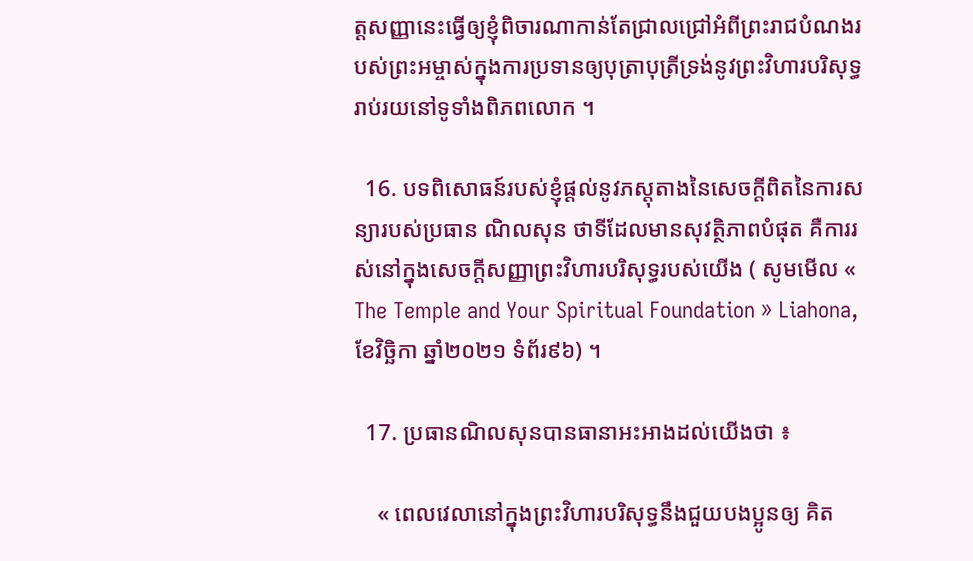ត្តសញ្ញានេះធ្វើឲ្យខ្ញុំពិចារណាកាន់តែជ្រាលជ្រៅអំពីព្រះរាជបំណងរបស់ព្រះអម្ចាស់ក្នុងការប្រទានឲ្យបុត្រាបុត្រីទ្រង់នូវព្រះវិហារបរិសុទ្ធរាប់រយនៅទូទាំងពិភពលោក ។

  16. បទពិសោធន៍របស់ខ្ញុំផ្ដល់នូវភស្ដុតាងនៃសេចក្ដីពិតនៃការសន្យារបស់ប្រធាន ណិលសុន ថាទីដែលមានសុវត្ថិភាពបំផុត គឺការរស់នៅក្នុងសេចក្ដីសញ្ញាព្រះវិហារបរិសុទ្ធរបស់យើង ( សូមមើល « The Temple and Your Spiritual Foundation » Liahona, ខែវិច្ឆិកា ឆ្នាំ២០២១ ទំព័រ៩៦) ។

  17. ប្រធានណិលសុនបានធានាអះអាងដល់យើងថា ៖

    « ពេលវេលានៅក្នុងព្រះវិហារបរិសុទ្ធនឹងជួយបងប្អូនឲ្យ គិត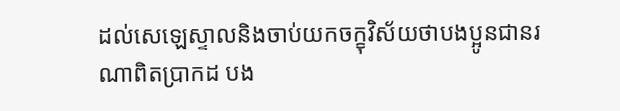ដល់សេឡេស្ទាលនិងចាប់យកចក្ខុវិស័យថាបងប្អូនជានរណាពិតប្រាកដ បង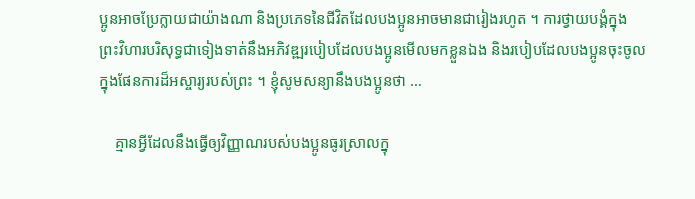ប្អូនអាចប្រែក្លាយជាយ៉ាងណា និងប្រភេទនៃជីវិតដែលបងប្អូនអាចមានជារៀងរហូត ។ ការថ្វាយបង្គំក្នុងព្រះវិហារបរិសុទ្ធជាទៀងទាត់នឹងអភិវឌ្ឍរបៀបដែលបងប្អូនមើលមកខ្លួនឯង និងរបៀបដែលបងប្អូនចុះចូលក្នុងផែនការដ៏អស្ចារ្យរបស់ព្រះ ។ ខ្ញុំសូមសន្យានឹងបងប្អូនថា …

    គ្មានអ្វីដែលនឹងធ្វើឲ្យវិញ្ញាណរបស់បងប្អូនធូរស្រាលក្នុ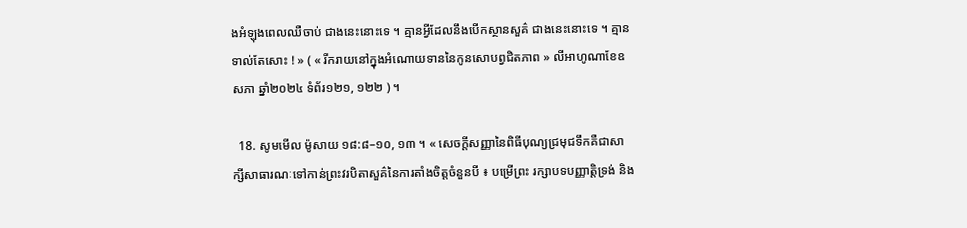ងអំឡុងពេលឈឺចាប់ ជាងនេះនោះទេ ។ គ្មានអ្វីដែលនឹងបើកស្ថានសួគ៌ ជាងនេះនោះទេ ។ គ្មានទាល់តែសោះ ! » ( « រីករាយនៅក្នុងអំណោយទាននៃកូនសោបព្វជិតភាព » លីអាហូណាខែឧសភា ឆ្នាំ២០២៤ ទំព័រ១២១, ១២២ ) ។

  18. សូមមើល ម៉ូសាយ ១៨:៨–១០, ១៣ ។ « សេចក្ដីសញ្ញានៃពិធីបុណ្យជ្រមុជទឹកគឺជាសាក្សីសាធារណៈទៅកាន់ព្រះវរបិតាសួគ៌នៃការតាំងចិត្ដចំនួនបី ៖ បម្រើព្រះ រក្សាបទបញ្ញាតិ្ដទ្រង់ និង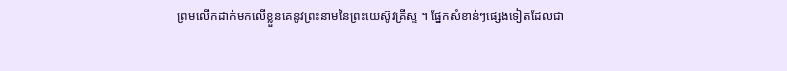ព្រមលើកដាក់មកលើខ្លួនគេនូវព្រះនាមនៃព្រះយេស៊ូវគ្រីស្ទ ។ ផ្នែកសំខាន់ៗផ្សេងទៀតដែលជា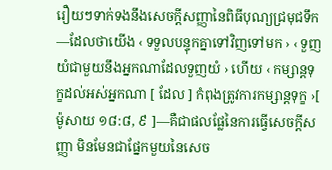រឿយៗទាក់ទងនឹងសេចក្ដីសញ្ញានៃពិធីបុណ្យជ្រមុជទឹក—ដែលថាយើង ‹ ទទួលបន្ទុកគ្នាទៅវិញទៅមក › ‹ ទួញយំជាមួយនឹងអ្នកណាដែលទួញយំ › ហើយ ‹ កម្សាន្ដទុក្ខដល់អស់អ្នកណា [ ដែល ] កំពុងត្រូវការកម្សាន្ដទុក្ខ ›[ ម៉ូសាយ ១៨:៨, ៩ ]—គឺជាផលផ្លែនៃការធ្វើសេចក្ដីសញ្ញា មិនមែនជាផ្នែកមួយនៃសេច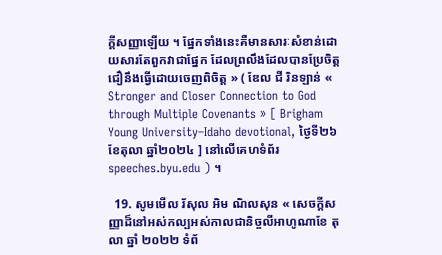ក្ដីសញ្ញាឡើយ ។ ផ្នែកទាំងនេះគឺមានសារៈសំខាន់ដោយសារតែពួកវាជាផ្នែក ដែលព្រលឹងដែលបានប្រែចិត្ដជឿនឹងធ្វើដោយចេញពិចិត្ដ » ( ឌែល ជី រិនឡាន់ « Stronger and Closer Connection to God through Multiple Covenants » [ Brigham Young University–Idaho devotional, ថ្ងៃទី២៦ ខែតុលា ឆ្នាំ២០២៤ ] នៅលើគេហទំព័រ speeches.byu.edu ) ។

  19. សូមមើល រ័សុល អិម ណិលសុន « សេចក្ដីសញ្ញាដ៏នៅអស់កល្បអស់កាលជានិច្ចលីអាហូណាខែ តុលា ឆ្នាំ ២០២២ ទំព័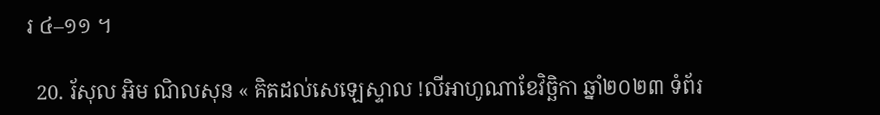រ ៤–១១ ។

  20. រ័សុល អិម ណិលសុន « គិតដល់សេឡេស្ទាល !លីអាហូណាខែវិច្ឆិកា ឆ្នាំ២០២៣ ទំព័រ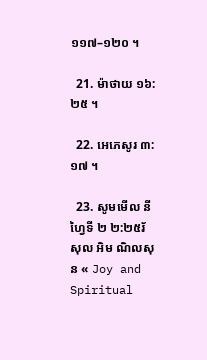១១៧–១២០ ។

  21. ម៉ាថាយ ១៦:២៥ ។

  22. អេភេសូរ ៣:១៧ ។

  23. សូមមើល នីហ្វៃទី ២ ២:២៥រ័សុល អិម ណិលសុន « Joy and Spiritual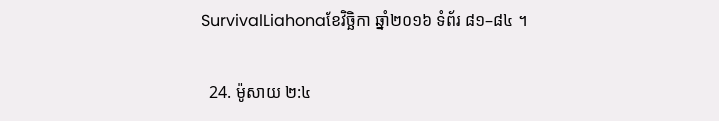SurvivalLiahonaខែវិច្ឆិកា ឆ្នាំ២០១៦ ទំព័រ ៨១–៨៤ ។

  24. ម៉ូសាយ ២:៤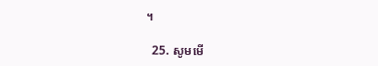។

  25. សូមមើ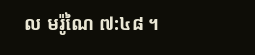ល មរ៉ូណៃ ៧:៤៨ ។